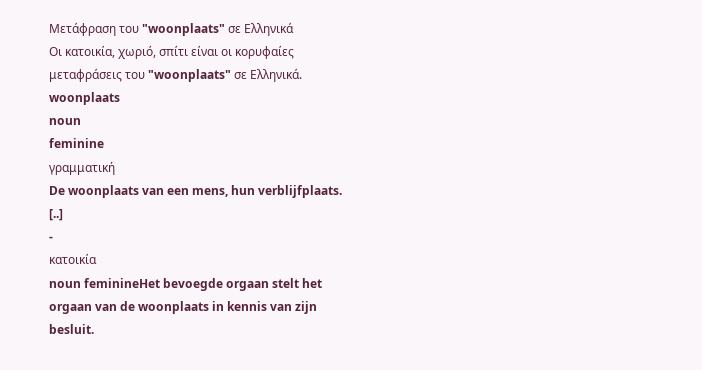Μετάφραση του "woonplaats" σε Ελληνικά
Οι κατοικία, χωριό, σπίτι είναι οι κορυφαίες μεταφράσεις του "woonplaats" σε Ελληνικά.
woonplaats
noun
feminine
γραμματική
De woonplaats van een mens, hun verblijfplaats. [..]
-
κατοικία
noun feminineHet bevoegde orgaan stelt het orgaan van de woonplaats in kennis van zijn besluit.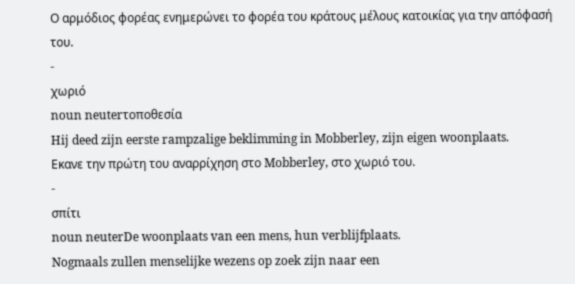Ο αρμόδιος φορέας ενημερώνει το φορέα του κράτους μέλους κατοικίας για την απόφασή του.
-
χωριό
noun neuterτοποθεσία
Hij deed zijn eerste rampzalige beklimming in Mobberley, zijn eigen woonplaats.
Εκανε την πρώτη του αναρρίχηση στο Mobberley, στο χωριό του.
-
σπίτι
noun neuterDe woonplaats van een mens, hun verblijfplaats.
Nogmaals zullen menselijke wezens op zoek zijn naar een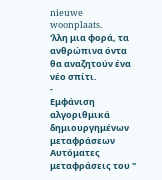nieuwe woonplaats.
'λλη μια φορά, τα ανθρώπινα όντα θα αναζητούν ένα νέο σπίτι.
-
Εμφάνιση αλγοριθμικά δημιουργημένων μεταφράσεων
Αυτόματες μεταφράσεις του "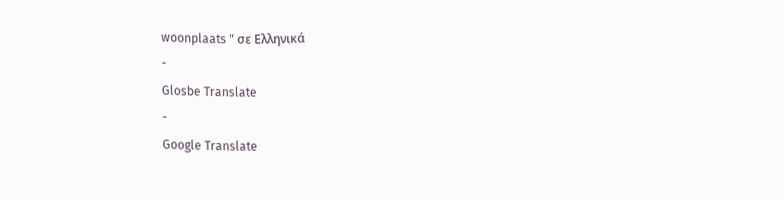woonplaats " σε Ελληνικά
-
Glosbe Translate
-
Google Translate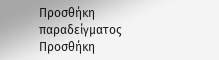Προσθήκη παραδείγματος
Προσθήκη